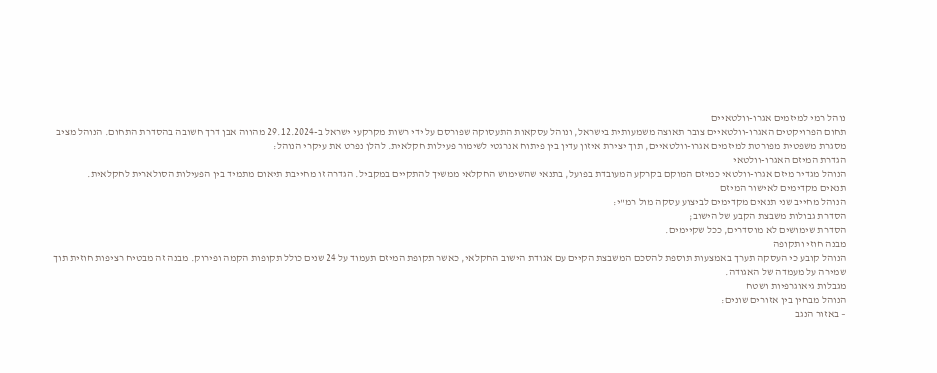נוהל רמי למיזמים אגרו-וולטאיים
תחום הפרויקטים האגרו-וולטאיים צובר תאוצה משמעותית בישראל, ונוהל עסקאות התעסוקה שפורסם על ידי רשות מקרקעי ישראל ב-29.12.2024 מהווה אבן דרך חשובה בהסדרת התחום. הנוהל מציב מסגרת משפטית מפורטת למיזמים אגרו-וולטאיים, תוך יצירת איזון עדין בין פיתוח אנרגטי לשימור פעילות חקלאית. להלן נפרט את עיקרי הנוהל:
הגדרת המיזם האגרו-וולטאי
הנוהל מגדיר מיזם אגרו-וולטאי כמיזם המוקם בקרקע המעובדת בפועל, בתנאי שהשימוש החקלאי ממשיך להתקיים במקביל. הגדרה זו מחייבת תיאום מתמיד בין הפעילות הסולארית לחקלאית.
תנאים מקדימים לאישור המיזם
הנוהל מחייב שני תנאים מקדימים לביצוע עסקה מול רמ"י:
הסדרת גבולות משבצת הקבע של הישוב;
הסדרת שימושים לא מוסדרים, ככל שקיימים.
מבנה חוזי ותקופה
הנוהל קובע כי העסקה תערך באמצעות תוספת להסכם המשבצת הקיים עם אגודת הישוב החקלאי, כאשר תקופת המיזם תעמוד על 24 שנים כולל תקופות הקמה ופירוק. מבנה זה מבטיח רציפות חוזית תוך שמירה על מעמדה של האגודה.
מגבלות גיאוגרפיות ושטח
הנוהל מבחין בין אזורים שונים:
– באזור הנגב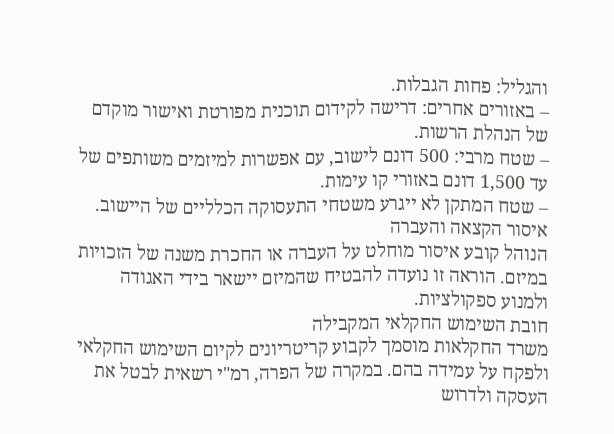והגליל: פחות הגבלות.
– באזורים אחרים: דרישה לקידום תוכנית מפורטת ואישור מוקדם של הנהלת הרשות.
– שטח מרבי: 500 דונם לישוב, עם אפשרות למיזמים משותפים של עד 1,500 דונם באזורי קו עימות.
– שטח המתקן לא ייגרע משטחי התעסוקה הכלליים של היישוב.
איסור הקצאה והעברה
הנוהל קובע איסור מוחלט על העברה או החכרת משנה של הזכויות במיזם. הוראה זו נועדה להבטיח שהמיזם יישאר בידי האגודה ולמנוע ספקולציות.
חובת השימוש החקלאי המקבילה
משרד החקלאות מוסמך לקבוע קריטריונים לקיום השימוש החקלאי ולפקח על עמידה בהם. במקרה של הפרה, רמ"י רשאית לבטל את העסקה ולדרוש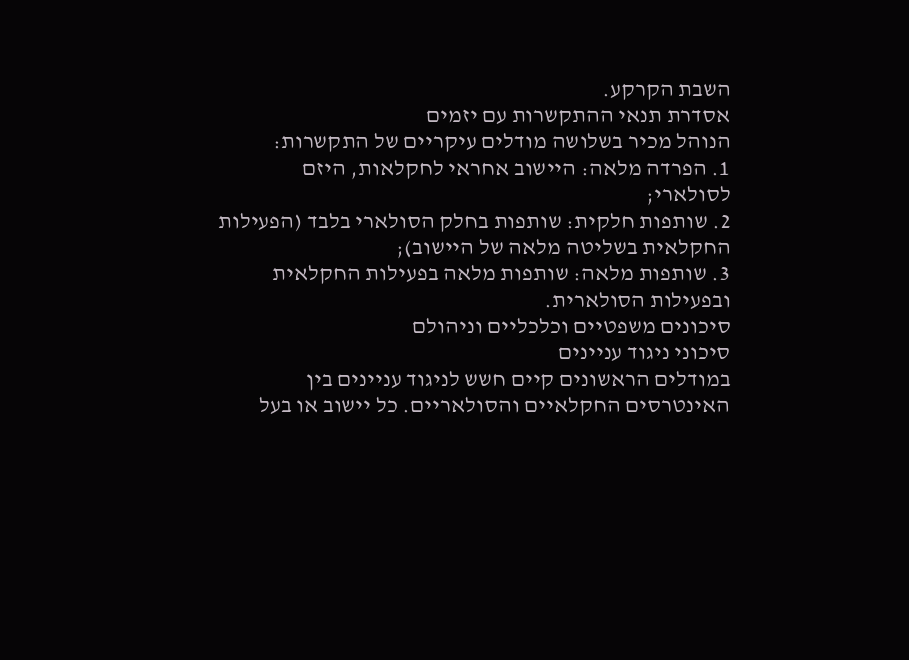השבת הקרקע.
אסדרת תנאי ההתקשרות עם יזמים
הנוהל מכיר בשלושה מודלים עיקריים של התקשרות:
1. הפרדה מלאה: היישוב אחראי לחקלאות, היזם לסולארי;
2. שותפות חלקית: שותפות בחלק הסולארי בלבד (הפעילות החקלאית בשליטה מלאה של היישוב);
3. שותפות מלאה: שותפות מלאה בפעילות החקלאית ובפעילות הסולארית.
סיכונים משפטיים וכלכליים וניהולם
סיכוני ניגוד עניינים
במודלים הראשונים קיים חשש לניגוד עניינים בין האינטרסים החקלאיים והסולאריים. כל יישוב או בעל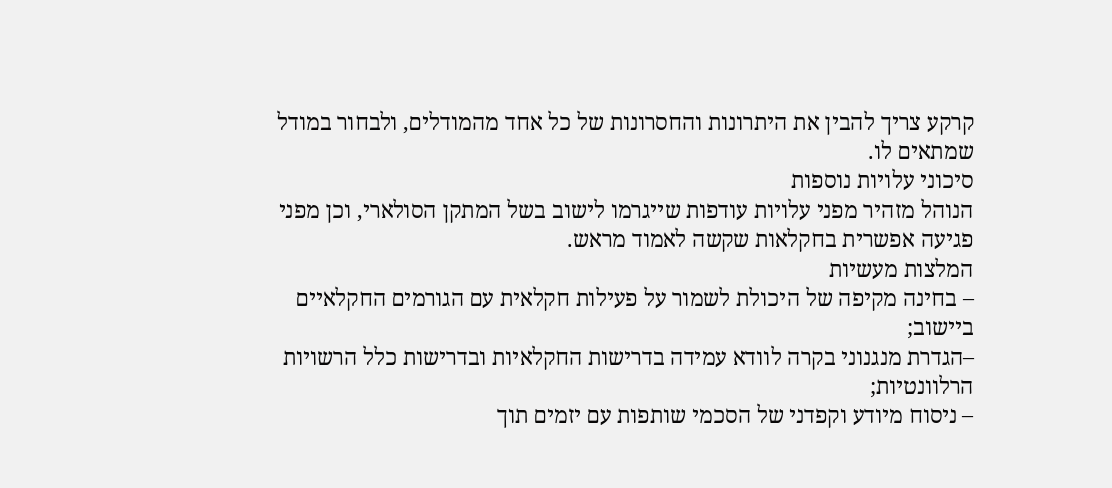קרקע צריך להבין את היתרונות והחסרונות של כל אחד מהמודלים, ולבחור במודל שמתאים לו.
סיכוני עלויות נוספות
הנוהל מזהיר מפני עלויות עודפות שייגרמו לישוב בשל המתקן הסולארי, וכן מפני פגיעה אפשרית בחקלאות שקשה לאמוד מראש.
המלצות מעשיות
– בחינה מקיפה של היכולת לשמור על פעילות חקלאית עם הגורמים החקלאיים ביישוב;
–הגדרת מנגנוני בקרה לוודא עמידה בדרישות החקלאיות ובדרישות כלל הרשויות הרלוונטיות;
– ניסוח מיודע וקפדני של הסכמי שותפות עם יזמים תוך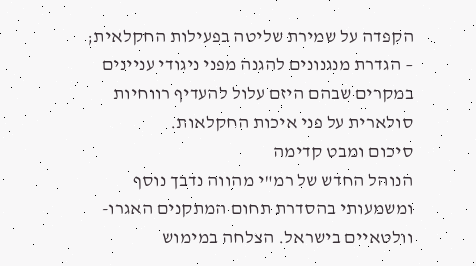הקפדה על שמירת שליטה בפעילות החקלאית;
– הגדרת מנגנונים להגנה מפני ניגודי עניינים במקרים שבהם היזם עלול להעדיף רווחיות סולארית על פני איכות החקלאות.
סיכום ומבט קדימה
הנוהל החדש של רמ"י מהווה נדבך נוסף ומשמעותי בהסדרת תחום המתקנים האגרו-וולטאיים בישראל. הצלחה במימוש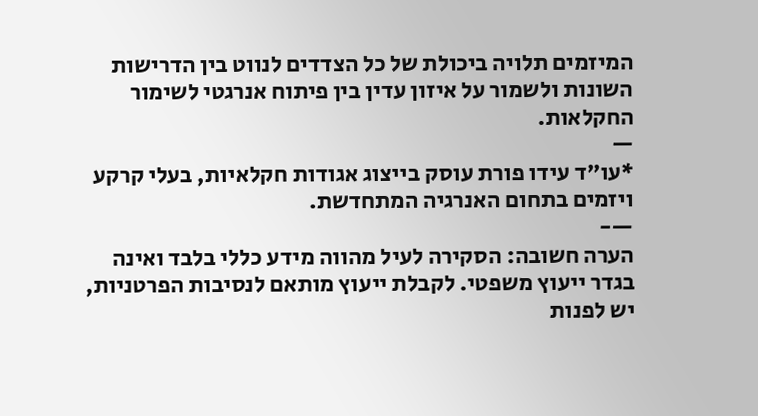המיזמים תלויה ביכולת של כל הצדדים לנווט בין הדרישות השונות ולשמור על איזון עדין בין פיתוח אנרגטי לשימור החקלאות.
—
*עו"ד עידו פורת עוסק בייצוג אגודות חקלאיות, בעלי קרקע ויזמים בתחום האנרגיה המתחדשת.
—-
הערה חשובה: הסקירה לעיל מהווה מידע כללי בלבד ואינה בגדר ייעוץ משפטי. לקבלת ייעוץ מותאם לנסיבות הפרטניות, יש לפנות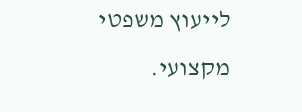לייעוץ משפטי מקצועי.